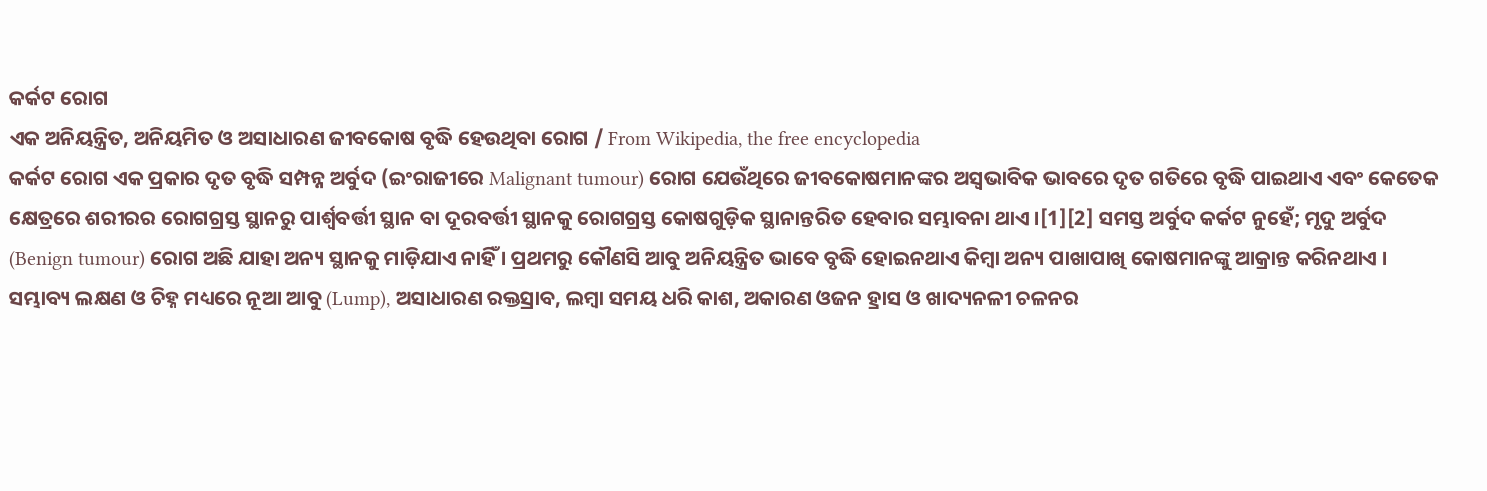କର୍କଟ ରୋଗ
ଏକ ଅନିୟନ୍ତ୍ରିତ, ଅନିୟମିତ ଓ ଅସାଧାରଣ ଜୀବକୋଷ ବୃଦ୍ଧି ହେଉଥିବା ରୋଗ / From Wikipedia, the free encyclopedia
କର୍କଟ ରୋଗ ଏକ ପ୍ରକାର ଦୃତ ବୃଦ୍ଧି ସମ୍ପନ୍ନ ଅର୍ବୁଦ (ଇଂରାଜୀରେ Malignant tumour) ରୋଗ ଯେଉଁଥିରେ ଜୀବକୋଷମାନଙ୍କର ଅସ୍ୱଭାବିକ ଭାବରେ ଦୃତ ଗତିରେ ବୃଦ୍ଧି ପାଇଥାଏ ଏବଂ କେତେକ କ୍ଷେତ୍ରରେ ଶରୀରର ରୋଗଗ୍ରସ୍ତ ସ୍ଥାନରୁ ପାର୍ଶ୍ୱବର୍ତ୍ତୀ ସ୍ଥାନ ବା ଦୂରବର୍ତ୍ତୀ ସ୍ଥାନକୁ ରୋଗଗ୍ରସ୍ତ କୋଷଗୁଡ଼ିକ ସ୍ଥାନାନ୍ତରିତ ହେବାର ସମ୍ଭାବନା ଥାଏ ।[1][2] ସମସ୍ତ ଅର୍ବୁଦ କର୍କଟ ନୁହେଁ; ମୃଦୁ ଅର୍ବୁଦ (Benign tumour) ରୋଗ ଅଛି ଯାହା ଅନ୍ୟ ସ୍ଥାନକୁ ମାଡ଼ିଯାଏ ନାହିଁ । ପ୍ରଥମରୁ କୌଣସି ଆବୁ ଅନିୟନ୍ତ୍ରିତ ଭାବେ ବୃଦ୍ଧି ହୋଇନଥାଏ କିମ୍ବା ଅନ୍ୟ ପାଖାପାଖି କୋଷମାନଙ୍କୁ ଆକ୍ରାନ୍ତ କରିନଥାଏ । ସମ୍ଭାବ୍ୟ ଲକ୍ଷଣ ଓ ଚିହ୍ନ ମଧ୍ୟରେ ନୂଆ ଆବୁ (Lump), ଅସାଧାରଣ ରକ୍ତସ୍ରାବ, ଲମ୍ବା ସମୟ ଧରି କାଶ, ଅକାରଣ ଓଜନ ହ୍ରାସ ଓ ଖାଦ୍ୟନଳୀ ଚଳନର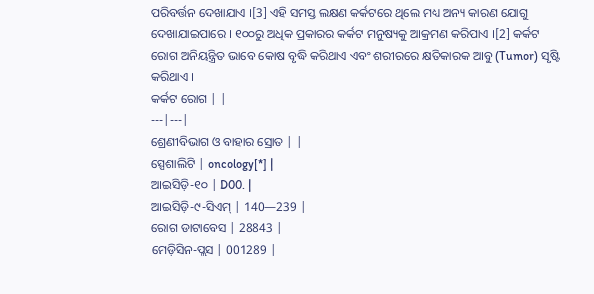ପରିବର୍ତ୍ତନ ଦେଖାଯାଏ ।[3] ଏହି ସମସ୍ତ ଲକ୍ଷଣ କର୍କଟରେ ଥିଲେ ମଧ୍ୟ ଅନ୍ୟ କାରଣ ଯୋଗୁ ଦେଖାଯାଇପାରେ । ୧୦୦ରୁ ଅଧିକ ପ୍ରକାରର କର୍କଟ ମନୁଷ୍ୟକୁ ଆକ୍ରମଣ କରିପାଏ ।[2] କର୍କଟ ରୋଗ ଅନିୟନ୍ତ୍ରିତ ଭାବେ କୋଷ ବୃଦ୍ଧି କରିଥାଏ ଏବଂ ଶରୀରରେ କ୍ଷତିକାରକ ଆବୁ (Tumor) ସୃଷ୍ଟି କରିଥାଏ ।
କର୍କଟ ରୋଗ | |
---|---|
ଶ୍ରେଣୀବିଭାଗ ଓ ବାହାର ସ୍ରୋତ | |
ସ୍ପେଶାଲିଟି | oncology[*] |
ଆଇସିଡ଼ି-୧୦ | D00. |
ଆଇସିଡ଼ି-୯-ସିଏମ୍ | 140—239 |
ରୋଗ ଡାଟାବେସ | 28843 |
ମେଡ଼ିସିନ-ପ୍ଲସ | 001289 |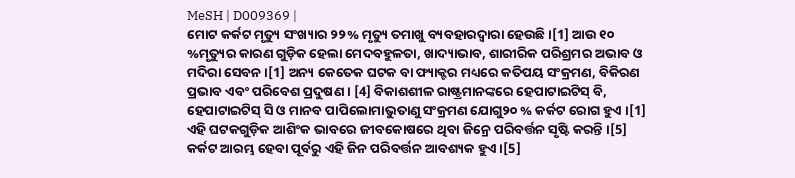MeSH | D009369 |
ମୋଟ କର୍କଟ ମୃତ୍ୟୁ ସଂଖ୍ୟାର ୨୨% ମୃତ୍ୟୁ ତମାଖୁ ବ୍ୟବହାରଦ୍ୱାରା ହେଉଛି ।[1] ଆଉ ୧୦ %ମୃତ୍ୟୁର କାରଣ ଗୁଡ଼ିକ ହେଲା ମେଦବହୁଳତା, ଖାଦ୍ୟାଭାବ, ଶାରୀରିକ ପରିଶ୍ରମର ଅଭାବ ଓ ମଦିରା ସେବନ ।[1] ଅନ୍ୟ କେତେକ ଘଟକ ବା ଫ୍ୟାକ୍ଟର ମଧ୍ୟରେ କତିପୟ ସଂକ୍ରମଣ, ବିକିରଣ ପ୍ରଭାବ ଏବଂ ପରିବେଶ ପ୍ରଦୁଷଣ । [4] ବିକାଶଶୀଳ ରାଷ୍ଟ୍ରମାନଙ୍କରେ ହେପାଟାଇଟିସ୍ ବି, ହେପାଟାଇଟିସ୍ ସି ଓ ମାନବ ପାପିଲୋମାଭୁତାଣୁ ସଂକ୍ରମଣ ଯୋଗୁ୨୦ % କର୍କଟ ରୋଗ ହୁଏ ।[1] ଏହି ଘଟକଗୁଡ଼ିକ ଆଶିଂକ ଭାବରେ ଜୀବକୋଷରେ ଥିବା ଜିନ୍ରେ ପରିବର୍ତ୍ତନ ସୃଷ୍ଟି କରନ୍ତି ।[5] କର୍କଟ ଆରମ୍ଭ ହେବା ପୂର୍ବରୁ ଏହି ଜିନ ପରିବର୍ତ୍ତନ ଆବଶ୍ୟକ ହୁଏ ।[5]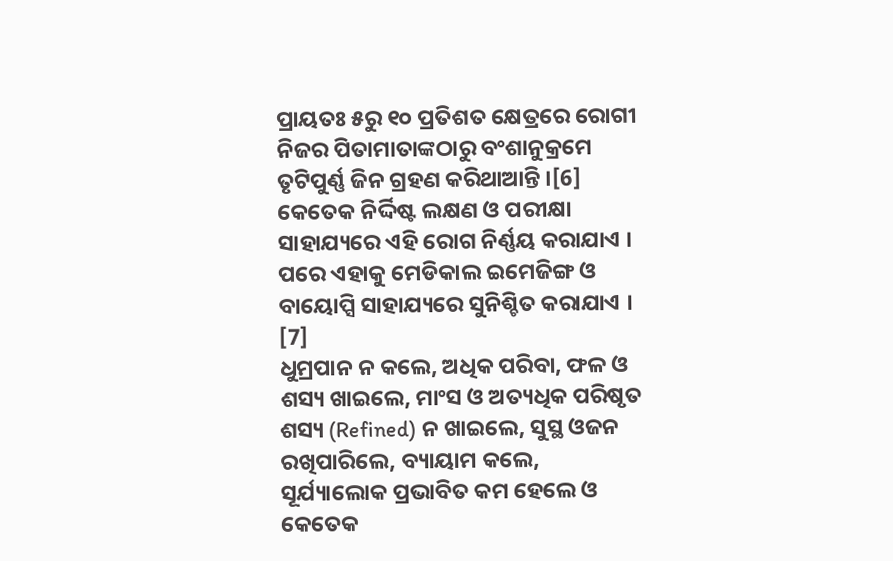ପ୍ରାୟତଃ ୫ରୁ ୧୦ ପ୍ରତିଶତ କ୍ଷେତ୍ରରେ ରୋଗୀ ନିଜର ପିତାମାତାଙ୍କଠାରୁ ବଂଶାନୁକ୍ରମେ ତୃଟିପୁର୍ଣ୍ଣ ଜିନ ଗ୍ରହଣ କରିଥାଆନ୍ତି ।[6] କେତେକ ନିର୍ଦ୍ଦିଷ୍ଟ ଲକ୍ଷଣ ଓ ପରୀକ୍ଷା ସାହାଯ୍ୟରେ ଏହି ରୋଗ ନିର୍ଣ୍ଣୟ କରାଯାଏ । ପରେ ଏହାକୁ ମେଡିକାଲ ଇମେଜିଙ୍ଗ ଓ ବାୟୋପ୍ସି ସାହାଯ୍ୟରେ ସୁନିଶ୍ଚିତ କରାଯାଏ । [7]
ଧୁମ୍ରପାନ ନ କଲେ, ଅଧିକ ପରିବା, ଫଳ ଓ ଶସ୍ୟ ଖାଇଲେ, ମାଂସ ଓ ଅତ୍ୟଧିକ ପରିଷୃତ ଶସ୍ୟ (Refined) ନ ଖାଇଲେ, ସୁସ୍ଥ ଓଜନ ରଖିପାରିଲେ, ବ୍ୟାୟାମ କଲେ, ସୂର୍ଯ୍ୟାଲୋକ ପ୍ରଭାବିତ କମ ହେଲେ ଓ କେତେକ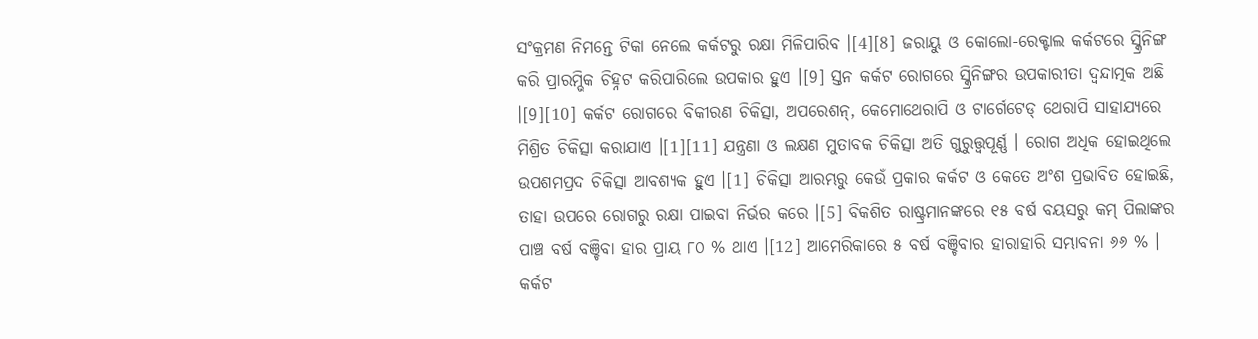ସଂକ୍ରମଣ ନିମନ୍ତେ ଟିକା ନେଲେ କର୍କଟରୁ ରକ୍ଷା ମିଳିପାରିବ ।[4][8] ଜରାୟୁ ଓ କୋଲୋ-ରେକ୍ଟାଲ କର୍କଟରେ ସ୍କ୍ରିନିଙ୍ଗ କରି ପ୍ରାରମ୍ଭିକ ଚିହ୍ନଟ କରିପାରିଲେ ଉପକାର ହୁଏ ।[9] ସ୍ତନ କର୍କଟ ରୋଗରେ ସ୍କ୍ରିନିଙ୍ଗର ଉପକାରୀତା ଦ୍ୱନ୍ଦାତ୍ମକ ଅଛି ।[9][10] କର୍କଟ ରୋଗରେ ବିକୀରଣ ଚିକିତ୍ସା, ଅପରେଶନ୍, କେମୋଥେରାପି ଓ ଟାର୍ଗେଟେଡ୍ ଥେରାପି ସାହାଯ୍ୟରେ ମିଶ୍ରିତ ଚିକିତ୍ସା କରାଯାଏ ।[1][11] ଯନ୍ତ୍ରଣା ଓ ଲକ୍ଷଣ ମୁତାବକ ଚିକିତ୍ସା ଅତି ଗୁରୁତ୍ତ୍ୱପୂର୍ଣ୍ଣ । ରୋଗ ଅଧିକ ହୋଇଥିଲେ ଉପଶମପ୍ରଦ ଚିକିତ୍ସା ଆବଶ୍ୟକ ହୁଏ ।[1] ଚିକିତ୍ସା ଆରମ୍ଭରୁ କେଉଁ ପ୍ରକାର କର୍କଟ ଓ କେତେ ଅଂଶ ପ୍ରଭାବିତ ହୋଇଛି, ତାହା ଉପରେ ରୋଗରୁ ରକ୍ଷା ପାଇବା ନିର୍ଭର କରେ ।[5] ବିକଶିତ ରାଷ୍ଟ୍ରମାନଙ୍କରେ ୧୫ ବର୍ଷ ବୟସରୁ କମ୍ ପିଲାଙ୍କର ପାଞ୍ଚ ବର୍ଷ ବଞ୍ଚିବା ହାର ପ୍ରାୟ ୮୦ % ଥାଏ ।[12] ଆମେରିକାରେ ୫ ବର୍ଷ ବଞ୍ଚିବାର ହାରାହାରି ସମ୍ଭାବନା ୬୬ % ।
କର୍କଟ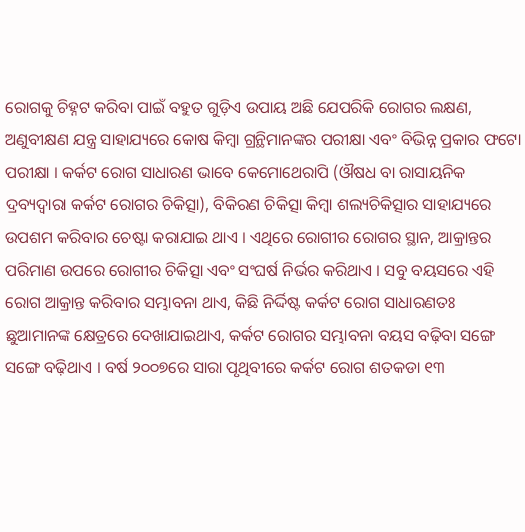ରୋଗକୁ ଚିହ୍ନଟ କରିବା ପାଇଁ ବହୁତ ଗୁଡ଼ିଏ ଉପାୟ ଅଛି ଯେପରିକି ରୋଗର ଲକ୍ଷଣ, ଅଣୁବୀକ୍ଷଣ ଯନ୍ତ୍ର ସାହାଯ୍ୟରେ କୋଷ କିମ୍ବା ଗ୍ରନ୍ଥିମାନଙ୍କର ପରୀକ୍ଷା ଏବଂ ବିଭିନ୍ନ ପ୍ରକାର ଫଟୋ ପରୀକ୍ଷା । କର୍କଟ ରୋଗ ସାଧାରଣ ଭାବେ କେମୋଥେରାପି (ଔଷଧ ବା ରାସାୟନିକ ଦ୍ରବ୍ୟଦ୍ୱାରା କର୍କଟ ରୋଗର ଚିକିତ୍ସା), ବିକିରଣ ଚିକିତ୍ସା କିମ୍ବା ଶଲ୍ୟଚିକିତ୍ସାର ସାହାଯ୍ୟରେ ଉପଶମ କରିବାର ଚେଷ୍ଟା କରାଯାଇ ଥାଏ । ଏଥିରେ ରୋଗୀର ରୋଗର ସ୍ଥାନ, ଆକ୍ରାନ୍ତର ପରିମାଣ ଉପରେ ରୋଗୀର ଚିକିତ୍ସା ଏବଂ ସଂଘର୍ଷ ନିର୍ଭର କରିଥାଏ । ସବୁ ବୟସରେ ଏହି ରୋଗ ଆକ୍ରାନ୍ତ କରିବାର ସମ୍ଭାବନା ଥାଏ, କିଛି ନିର୍ଦ୍ଦିଷ୍ଟ କର୍କଟ ରୋଗ ସାଧାରଣତଃ ଛୁଆମାନଙ୍କ କ୍ଷେତ୍ରରେ ଦେଖାଯାଇଥାଏ, କର୍କଟ ରୋଗର ସମ୍ଭାବନା ବୟସ ବଢ଼ିବା ସଙ୍ଗେ ସଙ୍ଗେ ବଢ଼ିଥାଏ । ବର୍ଷ ୨୦୦୭ରେ ସାରା ପୃଥିବୀରେ କର୍କଟ ରୋଗ ଶତକଡା ୧୩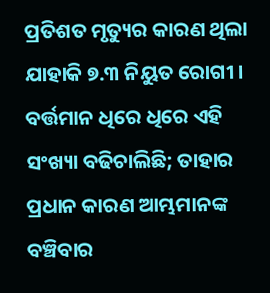ପ୍ରତିଶତ ମୃତ୍ୟୁର କାରଣ ଥିଲା ଯାହାକି ୭.୩ ନିୟୁତ ରୋଗୀ । ବର୍ତ୍ତମାନ ଧିରେ ଧିରେ ଏହି ସଂଖ୍ୟା ବଢିଚାଲିଛି; ତାହାର ପ୍ରଧାନ କାରଣ ଆମ୍ଭମାନଙ୍କ ବଞ୍ଚିବାର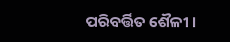ପରିବର୍ତ୍ତିତ ଶୈଳୀ ।